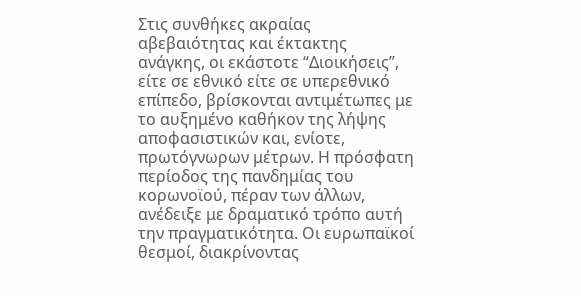Στις συνθήκες ακραίας αβεβαιότητας και έκτακτης ανάγκης, οι εκάστοτε “Διοικήσεις”, είτε σε εθνικό είτε σε υπερεθνικό επίπεδο, βρίσκονται αντιμέτωπες με το αυξημένο καθήκον της λήψης αποφασιστικών και, ενίοτε, πρωτόγνωρων μέτρων. Η πρόσφατη περίοδος της πανδημίας του κορωνοϊού, πέραν των άλλων, ανέδειξε με δραματικό τρόπο αυτή την πραγματικότητα. Οι ευρωπαϊκοί θεσμοί, διακρίνοντας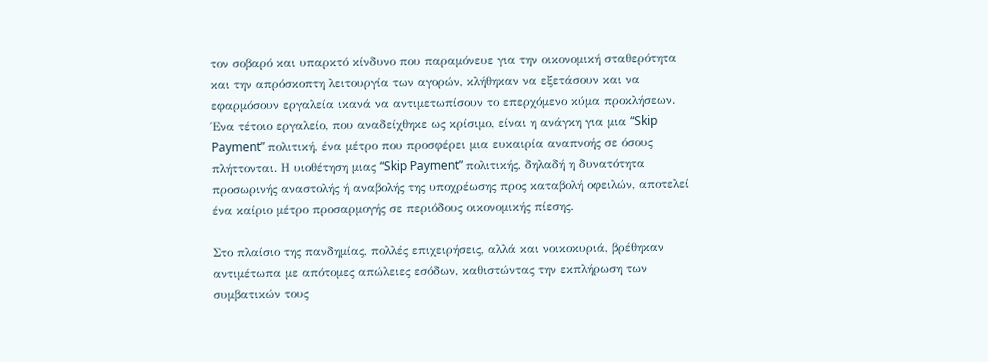τον σοβαρό και υπαρκτό κίνδυνο που παραμόνευε για την οικονομική σταθερότητα και την απρόσκοπτη λειτουργία των αγορών, κλήθηκαν να εξετάσουν και να εφαρμόσουν εργαλεία ικανά να αντιμετωπίσουν το επερχόμενο κύμα προκλήσεων. Ένα τέτοιο εργαλείο, που αναδείχθηκε ως κρίσιμο, είναι η ανάγκη για μια “Skip Payment” πολιτική, ένα μέτρο που προσφέρει μια ευκαιρία αναπνοής σε όσους πλήττονται. Η υιοθέτηση μιας “Skip Payment” πολιτικής, δηλαδή η δυνατότητα προσωρινής αναστολής ή αναβολής της υποχρέωσης προς καταβολή οφειλών, αποτελεί ένα καίριο μέτρο προσαρμογής σε περιόδους οικονομικής πίεσης.

Στο πλαίσιο της πανδημίας, πολλές επιχειρήσεις, αλλά και νοικοκυριά, βρέθηκαν αντιμέτωπα με απότομες απώλειες εσόδων, καθιστώντας την εκπλήρωση των συμβατικών τους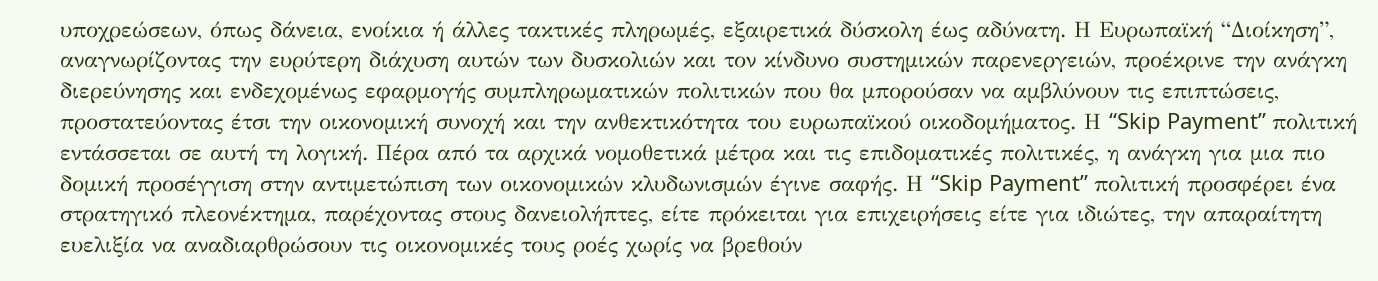υποχρεώσεων, όπως δάνεια, ενοίκια ή άλλες τακτικές πληρωμές, εξαιρετικά δύσκολη έως αδύνατη. Η Ευρωπαϊκή “Διοίκηση”, αναγνωρίζοντας την ευρύτερη διάχυση αυτών των δυσκολιών και τον κίνδυνο συστημικών παρενεργειών, προέκρινε την ανάγκη διερεύνησης και ενδεχομένως εφαρμογής συμπληρωματικών πολιτικών που θα μπορούσαν να αμβλύνουν τις επιπτώσεις, προστατεύοντας έτσι την οικονομική συνοχή και την ανθεκτικότητα του ευρωπαϊκού οικοδομήματος. Η “Skip Payment” πολιτική εντάσσεται σε αυτή τη λογική. Πέρα από τα αρχικά νομοθετικά μέτρα και τις επιδοματικές πολιτικές, η ανάγκη για μια πιο δομική προσέγγιση στην αντιμετώπιση των οικονομικών κλυδωνισμών έγινε σαφής. Η “Skip Payment” πολιτική προσφέρει ένα στρατηγικό πλεονέκτημα, παρέχοντας στους δανειολήπτες, είτε πρόκειται για επιχειρήσεις είτε για ιδιώτες, την απαραίτητη ευελιξία να αναδιαρθρώσουν τις οικονομικές τους ροές χωρίς να βρεθούν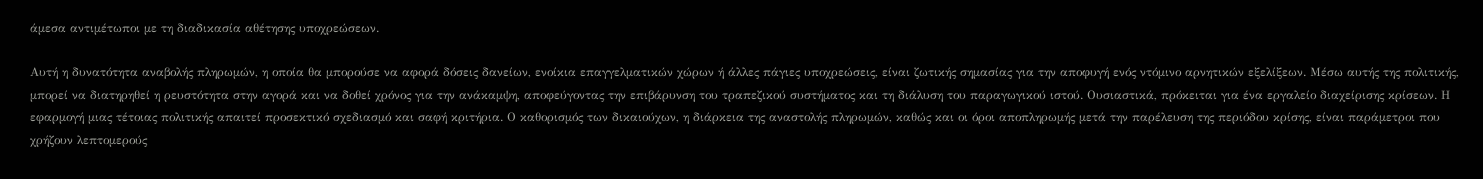άμεσα αντιμέτωποι με τη διαδικασία αθέτησης υποχρεώσεων.

Αυτή η δυνατότητα αναβολής πληρωμών, η οποία θα μπορούσε να αφορά δόσεις δανείων, ενοίκια επαγγελματικών χώρων ή άλλες πάγιες υποχρεώσεις, είναι ζωτικής σημασίας για την αποφυγή ενός ντόμινο αρνητικών εξελίξεων. Μέσω αυτής της πολιτικής, μπορεί να διατηρηθεί η ρευστότητα στην αγορά και να δοθεί χρόνος για την ανάκαμψη, αποφεύγοντας την επιβάρυνση του τραπεζικού συστήματος και τη διάλυση του παραγωγικού ιστού. Ουσιαστικά, πρόκειται για ένα εργαλείο διαχείρισης κρίσεων. Η εφαρμογή μιας τέτοιας πολιτικής απαιτεί προσεκτικό σχεδιασμό και σαφή κριτήρια. Ο καθορισμός των δικαιούχων, η διάρκεια της αναστολής πληρωμών, καθώς και οι όροι αποπληρωμής μετά την παρέλευση της περιόδου κρίσης, είναι παράμετροι που χρήζουν λεπτομερούς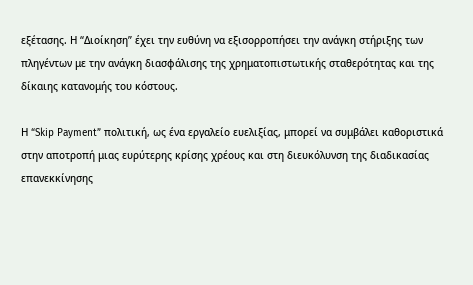εξέτασης. Η “Διοίκηση” έχει την ευθύνη να εξισορροπήσει την ανάγκη στήριξης των πληγέντων με την ανάγκη διασφάλισης της χρηματοπιστωτικής σταθερότητας και της δίκαιης κατανομής του κόστους.

Η “Skip Payment” πολιτική, ως ένα εργαλείο ευελιξίας, μπορεί να συμβάλει καθοριστικά στην αποτροπή μιας ευρύτερης κρίσης χρέους και στη διευκόλυνση της διαδικασίας επανεκκίνησης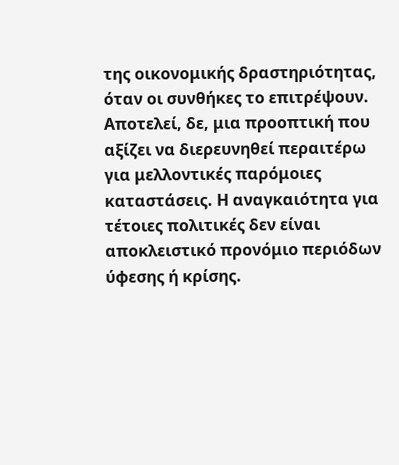της οικονομικής δραστηριότητας, όταν οι συνθήκες το επιτρέψουν. Αποτελεί, δε, μια προοπτική που αξίζει να διερευνηθεί περαιτέρω για μελλοντικές παρόμοιες καταστάσεις. Η αναγκαιότητα για τέτοιες πολιτικές δεν είναι αποκλειστικό προνόμιο περιόδων ύφεσης ή κρίσης.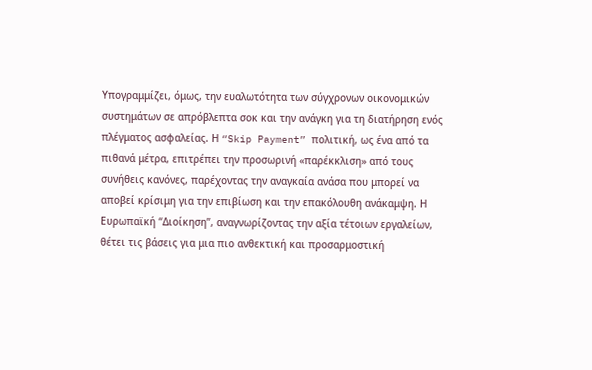Υπογραμμίζει, όμως, την ευαλωτότητα των σύγχρονων οικονομικών συστημάτων σε απρόβλεπτα σοκ και την ανάγκη για τη διατήρηση ενός πλέγματος ασφαλείας. Η “Skip Payment” πολιτική, ως ένα από τα πιθανά μέτρα, επιτρέπει την προσωρινή «παρέκκλιση» από τους συνήθεις κανόνες, παρέχοντας την αναγκαία ανάσα που μπορεί να αποβεί κρίσιμη για την επιβίωση και την επακόλουθη ανάκαμψη. Η Ευρωπαϊκή “Διοίκηση”, αναγνωρίζοντας την αξία τέτοιων εργαλείων, θέτει τις βάσεις για μια πιο ανθεκτική και προσαρμοστική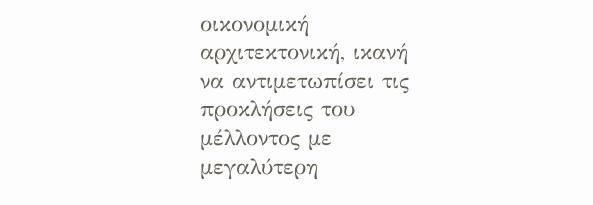οικονομική αρχιτεκτονική, ικανή να αντιμετωπίσει τις προκλήσεις του μέλλοντος με μεγαλύτερη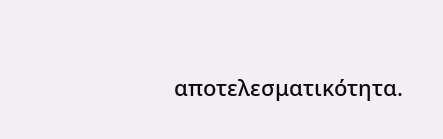αποτελεσματικότητα.